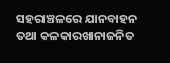ସହରାଞ୍ଚଳରେ ଯାନବାହନ ତଥା କଳକାରଖାନାଜନିତ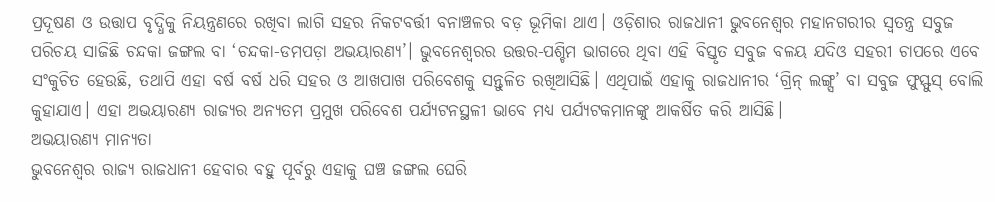ପ୍ରଦୂଷଣ ଓ ଉତ୍ତାପ ବୃଦ୍ଧିକୁ ନିୟନ୍ତ୍ରଣରେ ରଖିବା ଲାଗି ସହର ନିକଟବର୍ତ୍ତୀ ବନାଞ୍ଚଳର ବଡ଼ ଭୂମିକା ଥାଏ। ଓଡ଼ିଶାର ରାଜଧାନୀ ଭୁବନେଶ୍ବର ମହାନଗରୀର ସ୍ବତନ୍ତ୍ର ସବୁଜ ପରିଚୟ ସାଜିଛି ଚନ୍ଦକା ଜଙ୍ଗଲ ବା ‘ଚନ୍ଦକା-ଡମପଡ଼ା ଅଭୟାରଣ୍ୟ’। ଭୁବନେଶ୍ବରର ଉତ୍ତର-ପଶ୍ଚିମ ଭାଗରେ ଥିବା ଏହି ବିସ୍ତୃତ ସବୁଜ ବଳୟ ଯଦିଓ ସହରୀ ଚାପରେ ଏବେ ସଂକୁଚିତ ହେଉଛି, ତଥାପି ଏହା ବର୍ଷ ବର୍ଷ ଧରି ସହର ଓ ଆଖପାଖ ପରିବେଶକୁ ସନ୍ତୁଳିତ ରଖିଆସିଛି। ଏଥିପାଇଁ ଏହାକୁ ରାଜଧାନୀର ‘ଗ୍ରିନ୍ ଲଙ୍ଗ୍ସ’ ବା ସବୁଜ ଫୁସ୍ଫୁସ୍ ବୋଲି କୁହାଯାଏ। ଏହା ଅଭୟାରଣ୍ୟ ରାଜ୍ୟର ଅନ୍ୟତମ ପ୍ରମୁଖ ପରିବେଶ ପର୍ଯ୍ୟଟନସ୍ଥଳୀ ଭାବେ ମଧ୍ୟ ପର୍ଯ୍ୟଟକମାନଙ୍କୁ ଆକର୍ଷିତ କରି ଆସିଛି।
ଅଭୟାରଣ୍ୟ ମାନ୍ୟତା
ଭୁବନେଶ୍ବର ରାଜ୍ୟ ରାଜଧାନୀ ହେବାର ବହୁ ପୂର୍ବରୁ ଏହାକୁ ଘଞ୍ଚ ଜଙ୍ଗଲ ଘେରି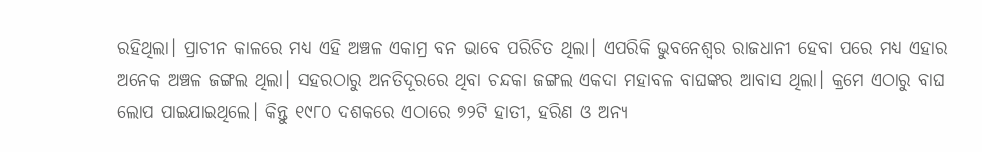ରହିଥିଲା। ପ୍ରାଚୀନ କାଳରେ ମଧ୍ୟ ଏହି ଅଞ୍ଚଳ ଏକାମ୍ର ବନ ଭାବେ ପରିଚିତ ଥିଲା। ଏପରିକି ଭୁବନେଶ୍ବର ରାଜଧାନୀ ହେବା ପରେ ମଧ୍ୟ ଏହାର ଅନେକ ଅଞ୍ଚଳ ଜଙ୍ଗଲ ଥିଲା। ସହରଠାରୁ ଅନତିଦୂରରେ ଥିବା ଚନ୍ଦକା ଜଙ୍ଗଲ ଏକଦା ମହାବଳ ବାଘଙ୍କର ଆବାସ ଥିଲା। କ୍ରମେ ଏଠାରୁ ବାଘ ଲୋପ ପାଇଯାଇଥିଲେ। କିନ୍ତୁ ୧୯୮୦ ଦଶକରେ ଏଠାରେ ୭୨ଟି ହାତୀ, ହରିଣ ଓ ଅନ୍ୟ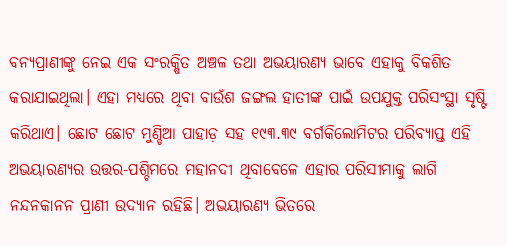ବନ୍ୟପ୍ରାଣୀଙ୍କୁ ନେଇ ଏକ ସଂରକ୍ଷିତ ଅଞ୍ଚଳ ତଥା ଅଭୟାରଣ୍ୟ ଭାବେ ଏହାକୁ ବିକଶିତ କରାଯାଇଥିଲା। ଏହା ମଧ୍ୟରେ ଥିବା ବାଉଁଶ ଜଙ୍ଗଲ ହାତୀଙ୍କ ପାଇଁ ଉପଯୁକ୍ତ ପରିସଂସ୍ଥା ସୃଷ୍ଟି କରିଥାଏ। ଛୋଟ ଛୋଟ ମୁଣ୍ଡିଆ ପାହାଡ଼ ସହ ୧୯୩.୩୯ ବର୍ଗକିଲୋମିଟର ପରିବ୍ୟାପ୍ତ ଏହି ଅଭୟାରଣ୍ୟର ଉତ୍ତର-ପଶ୍ଚିମରେ ମହାନଦୀ ଥିବାବେଳେ ଏହାର ପରିସୀମାକୁ ଲାଗି ନନ୍ଦନକାନନ ପ୍ରାଣୀ ଉଦ୍ୟାନ ରହିଛି। ଅଭୟାରଣ୍ୟ ଭିତରେ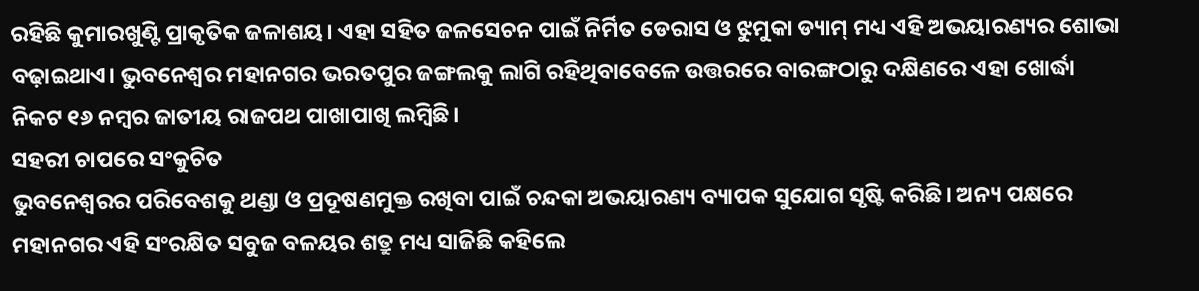ରହିଛି କୁମାରଖୁଣ୍ଟି ପ୍ରାକୃତିକ ଜଳାଶୟ। ଏହା ସହିତ ଜଳସେଚନ ପାଇଁ ନିର୍ମିତ ଡେରାସ ଓ ଝୁମୁକା ଡ୍ୟାମ୍ ମଧ୍ୟ ଏହି ଅଭୟାରଣ୍ୟର ଶୋଭା ବଢ଼ାଇଥାଏ। ଭୁବନେଶ୍ବର ମହାନଗର ଭରତପୁର ଜଙ୍ଗଲକୁ ଲାଗି ରହିଥିବାବେଳେ ଉତ୍ତରରେ ବାରଙ୍ଗଠାରୁ ଦକ୍ଷିଣରେ ଏହା ଖୋର୍ଦ୍ଧା ନିକଟ ୧୬ ନମ୍ବର ଜାତୀୟ ରାଜପଥ ପାଖାପାଖି ଲମ୍ବିଛି।
ସହରୀ ଚାପରେ ସଂକୁଚିତ
ଭୁବନେଶ୍ବରର ପରିବେଶକୁ ଥଣ୍ଡା ଓ ପ୍ରଦୂଷଣମୁକ୍ତ ରଖିବା ପାଇଁ ଚନ୍ଦକା ଅଭୟାରଣ୍ୟ ବ୍ୟାପକ ସୁଯୋଗ ସୃଷ୍ଟି କରିଛି। ଅନ୍ୟ ପକ୍ଷରେ ମହାନଗର ଏହି ସଂରକ୍ଷିତ ସବୁଜ ବଳୟର ଶତ୍ରୁ ମଧ୍ୟ ସାଜିଛି କହିଲେ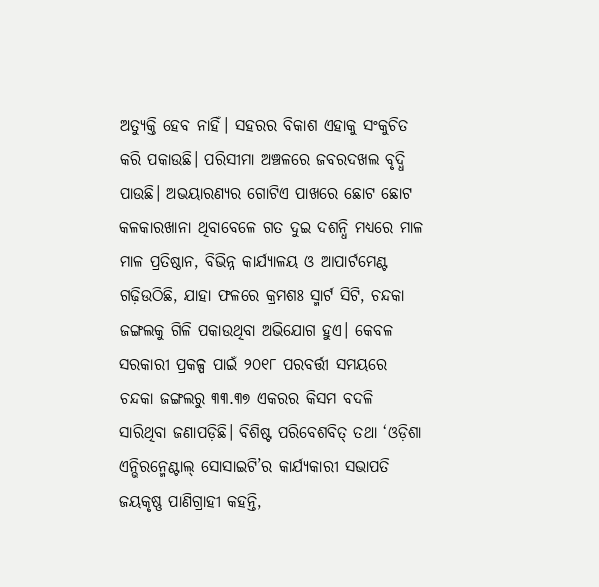ଅତ୍ୟୁକ୍ତି ହେବ ନାହିଁ। ସହରର ବିକାଶ ଏହାକୁ ସଂକୁଚିତ କରି ପକାଉଛି। ପରିସୀମା ଅଞ୍ଚଳରେ ଜବରଦଖଲ ବୃଦ୍ଧି ପାଉଛି। ଅଭୟାରଣ୍ୟର ଗୋଟିଏ ପାଖରେ ଛୋଟ ଛୋଟ କଳକାରଖାନା ଥିବାବେଳେ ଗତ ଦୁଇ ଦଶନ୍ଧି ମଧ୍ୟରେ ମାଳ ମାଳ ପ୍ରତିଷ୍ଠାନ, ବିଭିନ୍ନ କାର୍ଯ୍ୟାଳୟ ଓ ଆପାର୍ଟମେଣ୍ଟ ଗଢ଼ିଉଠିଛି, ଯାହା ଫଳରେ କ୍ରମଶଃ ସ୍ମାର୍ଟ ସିଟି, ଚନ୍ଦକା ଜଙ୍ଗଲକୁ ଗିଳି ପକାଉଥିବା ଅଭିଯୋଗ ହୁଏ। କେବଳ ସରକାରୀ ପ୍ରକଳ୍ପ ପାଇଁ ୨୦୧୮ ପରବର୍ତ୍ତୀ ସମୟରେ ଚନ୍ଦକା ଜଙ୍ଗଲରୁ ୩୩.୩୭ ଏକରର କିସମ ବଦଳି ସାରିଥିବା ଜଣାପଡ଼ିଛି। ବିଶିଷ୍ଟ ପରିବେଶବିତ୍ ତଥା ‘ଓଡ଼ିଶା ଏନ୍ଭିରନ୍ମେଣ୍ଟାଲ୍ ସୋସାଇଟି’ର କାର୍ଯ୍ୟକାରୀ ସଭାପତି ଜୟକୃଷ୍ଣ ପାଣିଗ୍ରାହୀ କହନ୍ତି,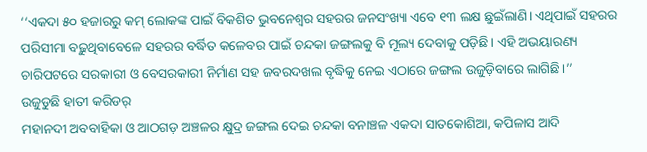‘‘ଏକଦା ୫୦ ହଜାରରୁ କମ୍ ଲୋକଙ୍କ ପାଇଁ ବିକଶିତ ଭୁବନେଶ୍ବର ସହରର ଜନସଂଖ୍ୟା ଏବେ ୧୩ ଲକ୍ଷ ଛୁଇଁଲାଣି। ଏଥିପାଇଁ ସହରର ପରିସୀମା ବଢ଼ୁଥିବାବେଳେ ସହରର ବର୍ଦ୍ଧିତ କଳେବର ପାଇଁ ଚନ୍ଦକା ଜଙ୍ଗଲକୁ ବି ମୂଲ୍ୟ ଦେବାକୁ ପଡ଼ିଛି। ଏହି ଅଭୟାରଣ୍ୟ ଚାରିପଟରେ ସରକାରୀ ଓ ବେସରକାରୀ ନିର୍ମାଣ ସହ ଜବରଦଖଲ ବୃଦ୍ଧିକୁ ନେଇ ଏଠାରେ ଜଙ୍ଗଲ ଉଜୁଡ଼ିବାରେ ଲାଗିଛି।’’
ଉଜୁଡୁଛି ହାତୀ କରିଡର୍
ମହାନଦୀ ଅବବାହିକା ଓ ଆଠଗଡ଼ ଅଞ୍ଚଳର କ୍ଷୁଦ୍ର ଜଙ୍ଗଲ ଦେଇ ଚନ୍ଦକା ବନାଞ୍ଚଳ ଏକଦା ସାତକୋଶିଆ, କପିଳାସ ଆଦି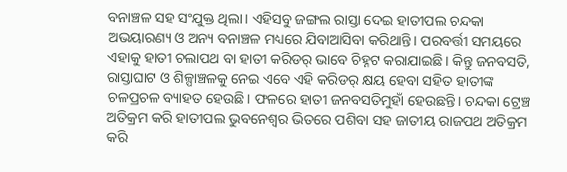ବନାଞ୍ଚଳ ସହ ସଂଯୁକ୍ତ ଥିଲା। ଏହିସବୁ ଜଙ୍ଗଲ ରାସ୍ତା ଦେଇ ହାତୀପଲ ଚନ୍ଦକା ଅଭୟାରଣ୍ୟ ଓ ଅନ୍ୟ ବନାଞ୍ଚଳ ମଧ୍ୟରେ ଯିବାଆସିବା କରିଥାନ୍ତି। ପରବର୍ତ୍ତୀ ସମୟରେ ଏହାକୁ ହାତୀ ଚଲାପଥ ବା ହାତୀ କରିଡର୍ ଭାବେ ଚିହ୍ନଟ କରାଯାଇଛି। କିନ୍ତୁ ଜନବସତି, ରାସ୍ତାଘାଟ ଓ ଶିଳ୍ପାଞ୍ଚଳକୁ ନେଇ ଏବେ ଏହି କରିଡର୍ କ୍ଷୟ ହେବା ସହିତ ହାତୀଙ୍କ ଚଳପ୍ରଚଳ ବ୍ୟାହତ ହେଉଛି। ଫଳରେ ହାତୀ ଜନବସତିମୁହାଁ ହେଉଛନ୍ତି। ଚନ୍ଦକା ଟ୍ରେଞ୍ଚ ଅତିକ୍ରମ କରି ହାତୀପଲ ଭୁବନେଶ୍ବର ଭିତରେ ପଶିବା ସହ ଜାତୀୟ ରାଜପଥ ଅତିକ୍ରମ କରି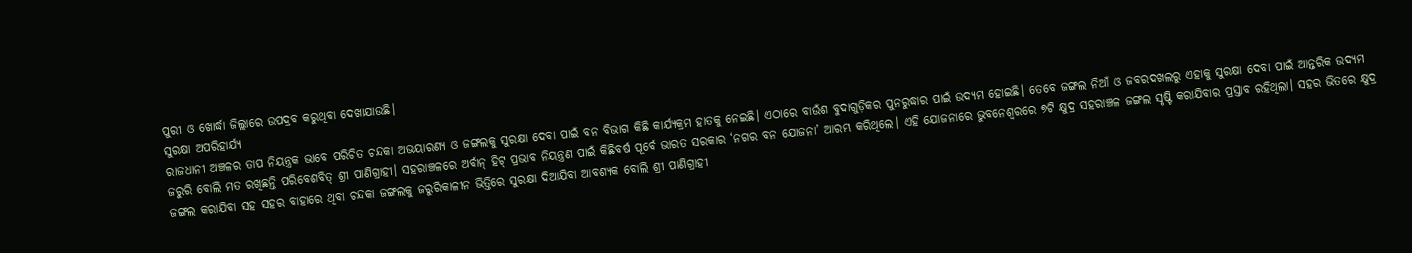ପୁରୀ ଓ ଖୋର୍ଦ୍ଧା ଜିଲ୍ଲାରେ ଉପଦ୍ରବ କରୁଥିବା ଦେଖାଯାଉଛି।
ସୁରକ୍ଷା ଅପରିହାର୍ଯ୍ୟ
ରାଜଧାନୀ ଅଞ୍ଚଳର ତାପ ନିୟନ୍ତ୍ରକ ଭାବେ ପରିଚିତ ଚନ୍ଦକା ଅଭୟାରଣ୍ୟ ଓ ଜଙ୍ଗଲକୁ ସୁରକ୍ଷା ଦେବା ପାଇଁ ବନ ବିଭାଗ କିଛି କାର୍ଯ୍ୟକ୍ରମ ହାତକୁ ନେଇଛି। ଏଠାରେ ବାଉଁଶ ବୁଦାଗୁଡ଼ିକର ପୁନରୁଦ୍ଧାର ପାଇଁ ଉଦ୍ୟମ ହୋଇଛି। ତେବେ ଜଙ୍ଗଲ ନିଆଁ ଓ ଜବରଦଖଲରୁ ଏହାକୁ ସୁରକ୍ଷା ଦେବା ପାଇଁ ଆନ୍ତରିକ ଉଦ୍ୟମ ଜରୁରି ବୋଲି ମତ ରଖିଛନ୍ତି ପରିବେଶବିତ୍ ଶ୍ରୀ ପାଣିଗ୍ରାହୀ। ସହରାଞ୍ଚଳରେ ଅର୍ବାନ୍ ହିଟ୍ ପ୍ରଭାବ ନିୟନ୍ତ୍ରଣ ପାଇଁ କିଛିବର୍ଷ ପୂର୍ବେ ଭାରତ ସରକାର ‘ନଗର ବନ ଯୋଜନା’ ଆରମ୍ଭ କରିଥିଲେ। ଏହି ଯୋଜନାରେ ଭୁବନେଶ୍ବରରେ ୭ଟି କ୍ଷୁଦ୍ର ସହରାଞ୍ଚଳ ଜଙ୍ଗଲ ସୃଷ୍ଟି କରାଯିବାର ପ୍ରସ୍ତାବ ରହିଥିଲା। ସହର ଭିତରେ କ୍ଷୁଦ୍ର ଜଙ୍ଗଲ କରାଯିବା ସହ ସହର ବାହାରେ ଥିବା ଚନ୍ଦକା ଜଙ୍ଗଲକୁ ଜରୁରିକାଳୀନ ଭିତ୍ତିରେ ସୁରକ୍ଷା ଦିଆଯିବା ଆବଶ୍ୟକ ବୋଲି ଶ୍ରୀ ପାଣିଗ୍ରାହୀ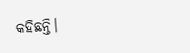କହିଛନ୍ତି।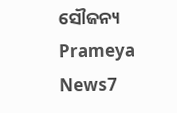ସୌଜନ୍ୟ Prameya News7